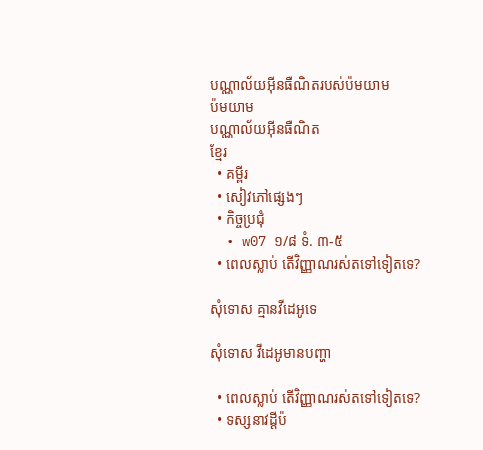បណ្ណាល័យអ៊ីនធឺណិតរបស់ប៉មយាម
ប៉មយាម
បណ្ណាល័យអ៊ីនធឺណិត
ខ្មែរ
  • គម្ពីរ
  • សៀវភៅផ្សេងៗ
  • កិច្ចប្រជុំ
  • w07 ១/៨ ទំ. ៣-៥
  • ពេលស្លាប់ តើវិញ្ញាណរស់តទៅទៀតទេ?

សុំទោស គ្មានវីដេអូទេ

សុំទោស វីដេអូមានបញ្ហា

  • ពេលស្លាប់ តើវិញ្ញាណរស់តទៅទៀតទេ?
  • ទស្សនាវដ្ដីប៉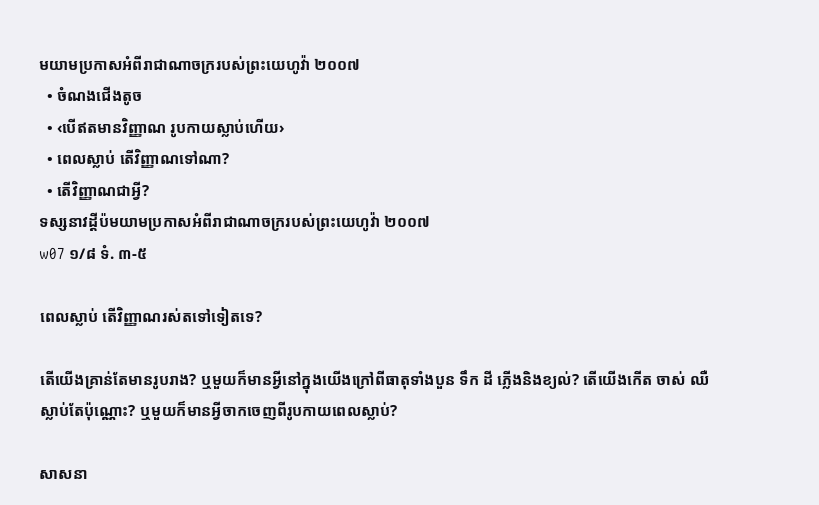មយាមប្រកាសអំពីរាជាណាចក្ររបស់ព្រះយេហូវ៉ា ២០០៧
  • ចំណងជើងតូច
  • ‹បើឥតមានវិញ្ញាណ រូបកាយស្លាប់ហើយ›
  • ពេលស្លាប់ តើវិញ្ញាណទៅណា?
  • តើវិញ្ញាណជាអ្វី?
ទស្សនាវដ្ដីប៉មយាមប្រកាសអំពីរាជាណាចក្ររបស់ព្រះយេហូវ៉ា ២០០៧
w07 ១/៨ ទំ. ៣-៥

ពេលស្លាប់ តើវិញ្ញាណរស់តទៅទៀតទេ?

តើយើងគ្រាន់តែមានរូបរាង? ឬមួយក៏មានអ្វីនៅក្នុងយើងក្រៅពីធាតុទាំងបួន ទឹក ដី ភ្លើងនិងខ្យល់? តើយើងកើត ចាស់ ឈឺ ស្លាប់តែប៉ុណ្ណោះ? ឬមួយក៏មានអ្វីចាកចេញពីរូបកាយពេលស្លាប់?

សាសនា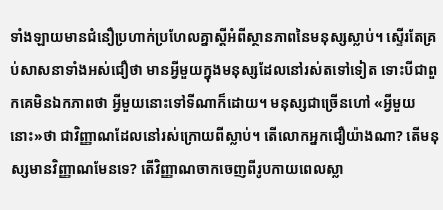ទាំងឡាយមានជំនឿប្រហាក់ប្រហែលគ្នាស្តីអំពីស្ថានភាពនៃមនុស្សស្លាប់។ ស្ទើរតែគ្រប់សាសនាទាំងអស់ជឿថា មានអ្វីមួយក្នុងមនុស្សដែលនៅរស់តទៅទៀត ទោះបីជាពួកគេមិនឯកភាពថា អ្វីមួយនោះទៅទីណាក៏ដោយ។ មនុស្សជាច្រើនហៅ «អ្វីមួយនោះ»ថា ជាវិញ្ញាណដែលនៅរស់ក្រោយពីស្លាប់។ តើលោកអ្នកជឿយ៉ាងណា? តើមនុស្សមានវិញ្ញាណមែនទេ? តើវិញ្ញាណចាកចេញពីរូបកាយពេលស្លា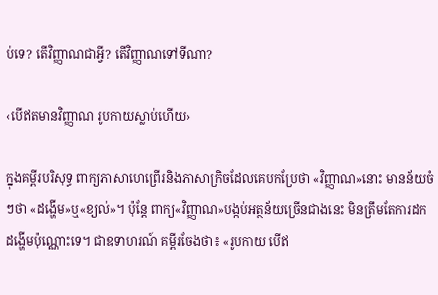ប់ទេ? តើវិញ្ញាណជាអ្វី? តើវិញ្ញាណទៅទីណា?

‹បើឥតមានវិញ្ញាណ រូបកាយស្លាប់ហើយ›

ក្នុងគម្ពីរបរិសុទ្ធ ពាក្យភាសាហេព្រើរនិងភាសាក្រិចដែលគេបកប្រែថា «វិញ្ញាណ»នោះ មានន័យចំៗថា «ដង្ហើម»ឬ«ខ្យល់»។ ប៉ុន្តែ ពាក្យ«វិញ្ញាណ»បង្កប់អត្ថន័យច្រើនជាងនេះ មិនត្រឹមតែការដកដង្ហើមប៉ុណ្ណោះទេ។ ជាឧទាហរណ៍ គម្ពីរចែងថា៖ «រូបកាយ បើឥ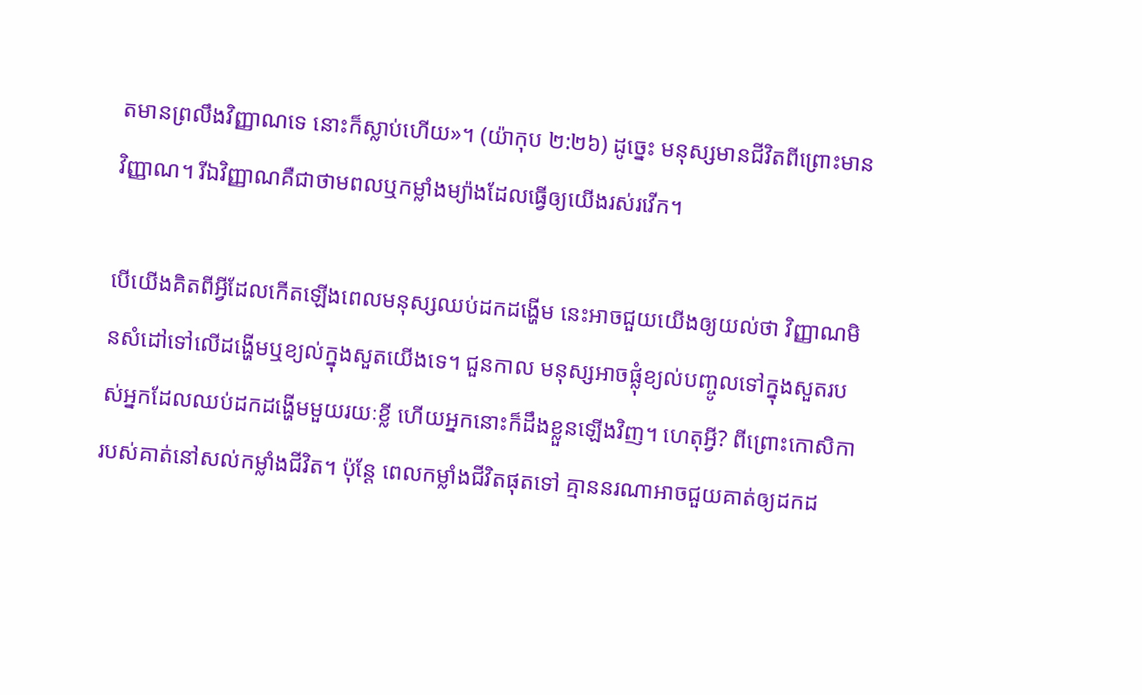តមានព្រលឹងវិញ្ញាណទេ នោះក៏ស្លាប់ហើយ»។ (យ៉ាកុប ២:២៦) ដូច្នេះ មនុស្សមានជីវិតពីព្រោះមានវិញ្ញាណ។ រីឯវិញ្ញាណគឺជាថាមពលឬកម្លាំងម្យ៉ាងដែលធ្វើឲ្យយើងរស់រវើក។

បើយើងគិតពីអ្វីដែលកើតឡើងពេលមនុស្សឈប់ដកដង្ហើម នេះអាចជួយយើងឲ្យយល់ថា វិញ្ញាណមិនសំដៅទៅលើដង្ហើមឬខ្យល់ក្នុងសួតយើងទេ។ ជួនកាល មនុស្សអាចផ្លុំខ្យល់បញ្ចូលទៅក្នុងសួតរបស់អ្នកដែលឈប់ដកដង្ហើមមួយរយៈខ្លី ហើយអ្នកនោះក៏ដឹងខ្លួនឡើងវិញ។ ហេតុអ្វី? ពីព្រោះកោសិការបស់គាត់នៅសល់កម្លាំងជីវិត។ ប៉ុន្តែ ពេលកម្លាំងជីវិតផុតទៅ គ្មាននរណាអាចជួយគាត់ឲ្យដកដ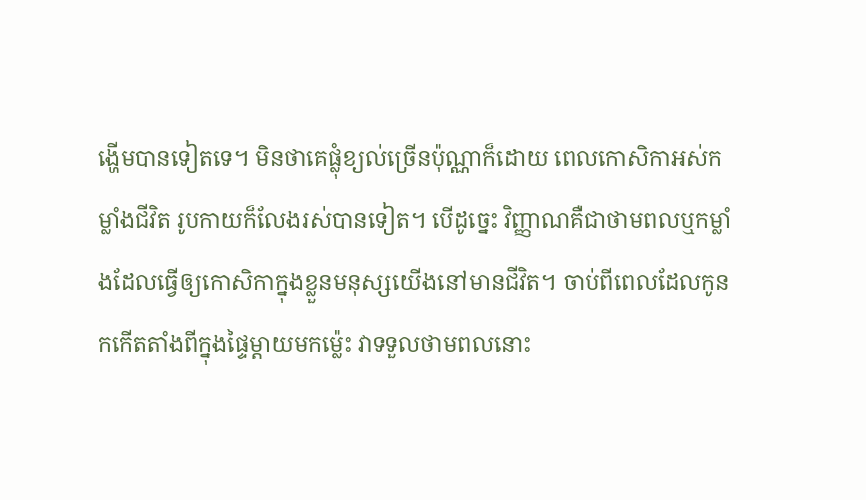ង្ហើមបានទៀតទេ។ មិនថាគេផ្លុំខ្យល់ច្រើនប៉ុណ្ណាក៏ដោយ ពេលកោសិកាអស់កម្លាំងជីវិត រូបកាយក៏លែងរស់បានទៀត។ បើដូច្នេះ វិញ្ញាណគឺជាថាមពលឬកម្លាំងដែលធ្វើឲ្យកោសិកាក្នុងខ្លួនមនុស្សយើងនៅមានជីវិត។ ចាប់ពីពេលដែលកូនកកើតតាំងពីក្នុងផ្ទៃម្ដាយមកម្ល៉េះ វាទទួលថាមពលនោះ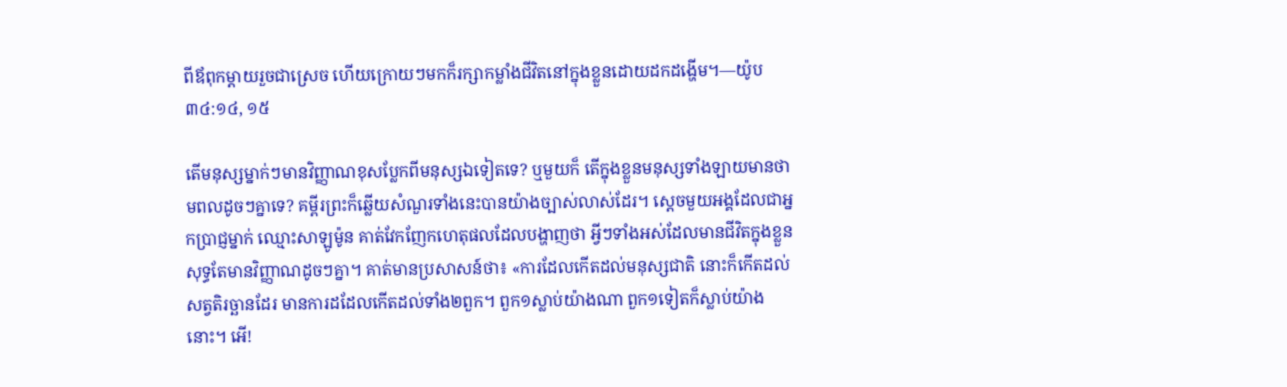ពីឪពុកម្ដាយរួចជាស្រេច ហើយក្រោយៗមកក៏រក្សាកម្លាំងជីវិតនៅក្នុងខ្លួនដោយដកដង្ហើម។—យ៉ូប ៣៤:១៤, ១៥

តើមនុស្សម្នាក់ៗមានវិញ្ញាណខុសប្លែកពីមនុស្សឯទៀតទេ? ឬមួយក៏ តើក្នុងខ្លួនមនុស្សទាំងឡាយមានថាមពលដូចៗគ្នាទេ? គម្ពីរព្រះក៏ឆ្លើយសំណួរទាំងនេះបានយ៉ាងច្បាស់លាស់ដែរ។ ស្តេចមួយអង្គដែលជាអ្នកប្រាជ្ញម្នាក់ ឈ្មោះសាឡូម៉ូន គាត់វែកញែកហេតុផលដែលបង្ហាញថា អ្វីៗទាំងអស់ដែលមានជីវិតក្នុងខ្លួន សុទ្ធតែមានវិញ្ញាណដូចៗគ្នា។ គាត់មានប្រសាសន៍ថា៖ «ការដែលកើតដល់មនុស្សជាតិ នោះក៏កើតដល់សត្វតិរច្ឆានដែរ មានការដដែលកើតដល់ទាំង២ពួក។ ពួក១ស្លាប់យ៉ាងណា ពួក១ទៀតក៏ស្លាប់យ៉ាងនោះ។ អើ!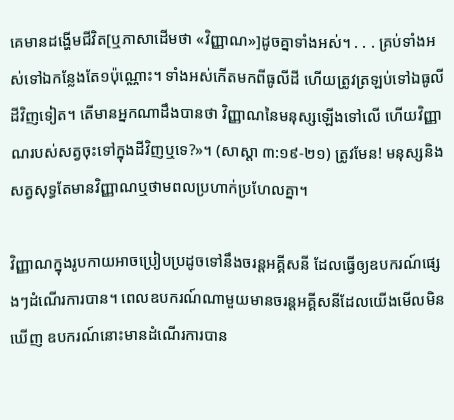គេមានដង្ហើមជីវិត[ឬភាសាដើមថា «វិញ្ញាណ»]ដូចគ្នាទាំងអស់។ . . . គ្រប់ទាំងអស់ទៅឯកន្លែងតែ១ប៉ុណ្ណោះ។ ទាំងអស់កើតមកពីធូលីដី ហើយត្រូវត្រឡប់ទៅឯធូលីដីវិញទៀត។ តើមានអ្នកណាដឹងបានថា វិញ្ញាណនៃមនុស្សឡើងទៅលើ ហើយវិញ្ញាណរបស់សត្វចុះទៅក្នុងដីវិញឬទេ?»។ (សាស្ដា ៣:១៩-២១) ត្រូវមែន! មនុស្សនិងសត្វសុទ្ធតែមានវិញ្ញាណឬថាមពលប្រហាក់ប្រហែលគ្នា។

វិញ្ញាណក្នុងរូបកាយអាចប្រៀបប្រដូចទៅនឹងចរន្តអគ្គីសនី ដែលធ្វើឲ្យឧបករណ៍ផ្សេងៗដំណើរការបាន។ ពេលឧបករណ៍ណាមួយមានចរន្តអគ្គីសនីដែលយើងមើលមិនឃើញ ឧបករណ៍នោះមានដំណើរការបាន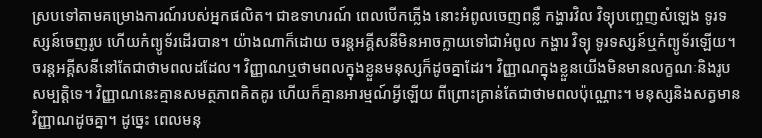ស្របទៅតាមគម្រោងការណ៍របស់អ្នកផលិត។ ជាឧទាហរណ៍ ពេលបើកភ្លើង នោះអំពូលចេញពន្លឺ កង្ហារវិល វិទ្យុបញ្ចេញសំឡេង ទូរទស្សន៍ចេញរូប ហើយកំព្យូទ័រដើរបាន។ យ៉ាងណាក៏ដោយ ចរន្តអគ្គីសនីមិនអាចក្លាយទៅជាអំពូល កង្ហារ វិទ្យុ ទូរទស្សន៍ឬកំព្យូទ័រឡើយ។ ចរន្តអគ្គីសនីនៅតែជាថាមពលដដែល។ វិញ្ញាណឬថាមពលក្នុងខ្លួនមនុស្សក៏ដូចគ្នាដែរ។ វិញ្ញាណក្នុងខ្លួនយើងមិនមានលក្ខណៈនិងរូបសម្បត្ដិទេ។ វិញ្ញាណនេះគ្មានសមត្ថភាពគិតគូរ ហើយក៏គ្មានអារម្មណ៍អ្វីឡើយ ពីព្រោះគ្រាន់តែជាថាមពលប៉ុណ្ណោះ។ មនុស្សនិងសត្វមានវិញ្ញាណដូចគ្នា។ ដូច្នេះ ពេលមនុ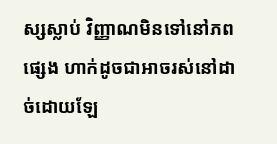ស្សស្លាប់ វិញ្ញាណមិនទៅនៅភពផ្សេង ហាក់ដូចជាអាចរស់នៅដាច់ដោយឡែ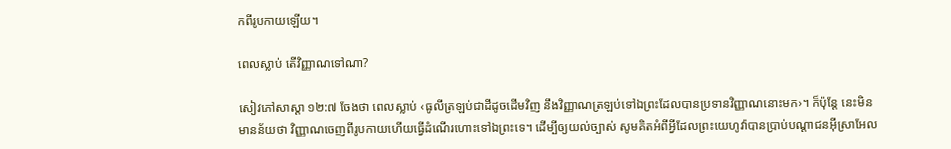កពីរូបកាយឡើយ។

ពេលស្លាប់ តើវិញ្ញាណទៅណា?

សៀវភៅសាស្ដា ១២:៧ ចែងថា ពេលស្លាប់ ‹ធូលីត្រឡប់ជាដីដូចដើមវិញ នឹងវិញ្ញាណត្រឡប់ទៅឯព្រះដែលបានប្រទានវិញ្ញាណនោះមក›។ ក៏ប៉ុន្តែ នេះមិនមានន័យថា វិញ្ញាណចេញពីរូបកាយហើយធ្វើដំណើរហោះទៅឯព្រះទេ។ ដើម្បីឲ្យយល់ច្បាស់ សូមគិតអំពីអ្វីដែលព្រះយេហូវ៉ាបានប្រាប់បណ្ដាជនអ៊ីស្រាអែល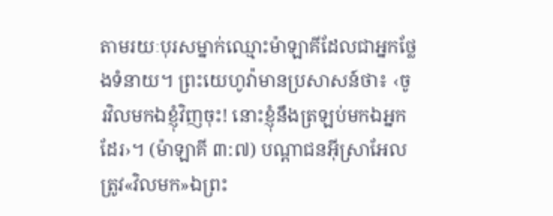តាមរយៈបុរសម្នាក់ឈ្មោះម៉ាឡាគីដែលជាអ្នកថ្លែងទំនាយ។ ព្រះយេហូវ៉ាមានប្រសាសន៍ថា៖ ‹ចូរវិលមកឯខ្ញុំវិញចុះ! នោះខ្ញុំនឹងត្រឡប់មកឯអ្នកដែរ›។ (ម៉ាឡាគី ៣:៧) បណ្ដាជនអ៊ីស្រាអែលត្រូវ«វិលមក»ឯព្រះ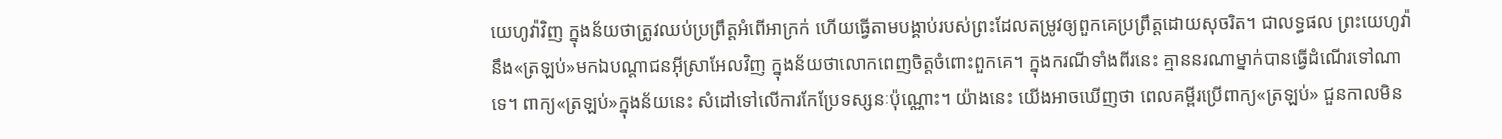យេហូវ៉ាវិញ ក្នុងន័យថាត្រូវឈប់ប្រព្រឹត្តអំពើអាក្រក់ ហើយធ្វើតាមបង្គាប់របស់ព្រះដែលតម្រូវឲ្យពួកគេប្រព្រឹត្តដោយសុចរិត។ ជាលទ្ធផល ព្រះយេហូវ៉ានឹង«ត្រឡប់»មកឯបណ្ដាជនអ៊ីស្រាអែលវិញ ក្នុងន័យថាលោកពេញចិត្តចំពោះពួកគេ។ ក្នុងករណីទាំងពីរនេះ គ្មាននរណាម្នាក់បានធ្វើដំណើរទៅណាទេ។ ពាក្យ«ត្រឡប់»ក្នុងន័យនេះ សំដៅទៅលើការកែប្រែទស្សនៈប៉ុណ្ណោះ។ យ៉ាងនេះ យើងអាចឃើញថា ពេលគម្ពីរប្រើពាក្យ«ត្រឡប់» ជួនកាលមិន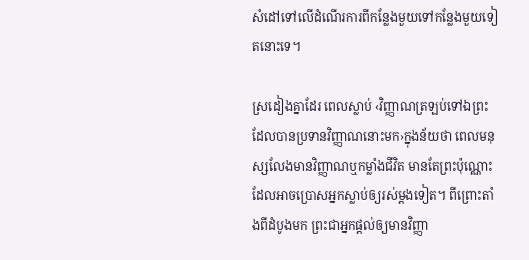សំដៅទៅលើដំណើរការពីកន្លែងមួយទៅកន្លែងមួយទៀតនោះទេ។

ស្រដៀងគ្នាដែរ ពេលស្លាប់ ‹វិញ្ញាណត្រឡប់ទៅឯព្រះដែលបានប្រទានវិញ្ញាណនោះមក›ក្នុងន័យថា ពេលមនុស្សលែងមានវិញ្ញាណឬកម្លាំងជីវិត មានតែព្រះប៉ុណ្ណោះ ដែលអាចប្រោសអ្នកស្លាប់ឲ្យរស់ម្ដងទៀត។ ពីព្រោះតាំងពីដំបូងមក ព្រះជាអ្នកផ្ដល់ឲ្យមានវិញ្ញា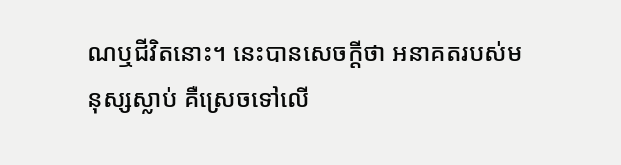ណឬជីវិតនោះ។ នេះបានសេចក្ដីថា អនាគតរបស់មនុស្សស្លាប់ គឺស្រេចទៅលើ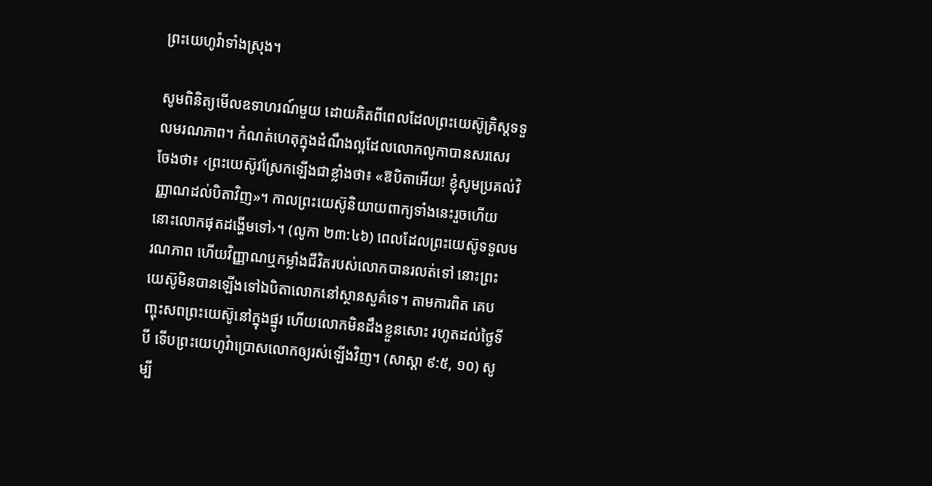ព្រះយេហូវ៉ាទាំងស្រុង។

សូមពិនិត្យមើលឧទាហរណ៍មួយ ដោយគិតពីពេលដែលព្រះយេស៊ូគ្រិស្តទទួលមរណភាព។ កំណត់ហេតុក្នុងដំណឹងល្អដែលលោកលូកាបានសរសេរ ចែងថា៖ ‹ព្រះយេស៊ូវស្រែកឡើងជាខ្លាំងថា៖ «ឱបិតាអើយ! ខ្ញុំសូមប្រគល់វិញ្ញាណដល់បិតាវិញ»។ កាលព្រះយេស៊ូនិយាយពាក្យទាំងនេះរួចហើយ នោះលោកផុតដង្ហើមទៅ›។ (លូកា ២៣:៤៦) ពេលដែលព្រះយេស៊ូទទួលមរណភាព ហើយវិញ្ញាណឬកម្លាំងជីវិតរបស់លោកបានរលត់ទៅ នោះព្រះយេស៊ូមិនបានឡើងទៅឯបិតាលោកនៅស្ថានសួគ៌ទេ។ តាមការពិត គេបញ្ចុះសពព្រះយេស៊ូនៅក្នុងផ្នូរ ហើយលោកមិនដឹងខ្លួនសោះ រហូតដល់ថ្ងៃទីបី ទើបព្រះយេហូវ៉ាប្រោសលោកឲ្យរស់ឡើងវិញ។ (សាស្ដា ៩:៥, ១០) សូម្បី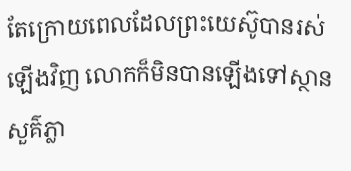តែក្រោយពេលដែលព្រះយេស៊ូបានរស់ឡើងវិញ លោកក៏មិនបានឡើងទៅស្ថានសួគ៌ភ្លា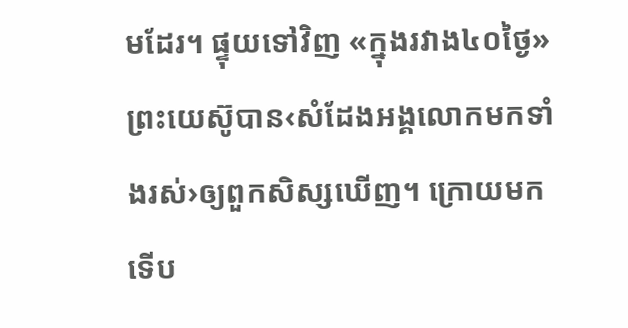មដែរ។ ផ្ទុយទៅវិញ «ក្នុងរវាង៤០ថ្ងៃ» ព្រះយេស៊ូបាន‹សំដែងអង្គលោកមកទាំងរស់›ឲ្យពួកសិស្សឃើញ។ ក្រោយមក ទើប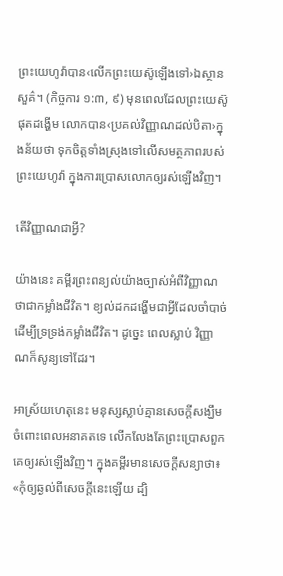ព្រះយេហូវ៉ាបាន‹លើកព្រះយេស៊ូឡើងទៅ›ឯស្ថានសួគ៌។ (កិច្ចការ ១:៣, ៩) មុនពេលដែលព្រះយេស៊ូផុតដង្ហើម លោកបាន‹ប្រគល់វិញ្ញាណដល់បិតា›ក្នុងន័យថា ទុកចិត្តទាំងស្រុងទៅលើសមត្ថភាពរបស់ព្រះយេហូវ៉ា ក្នុងការប្រោសលោកឲ្យរស់ឡើងវិញ។

តើវិញ្ញាណជាអ្វី?

យ៉ាងនេះ គម្ពីរព្រះពន្យល់យ៉ាងច្បាស់អំពីវិញ្ញាណថាជាកម្លាំងជីវិត។ ខ្យល់ដកដង្ហើមជាអ្វីដែលចាំបាច់ដើម្បីទ្រទ្រង់កម្លាំងជីវិត។ ដូច្នេះ ពេលស្លាប់ វិញ្ញាណក៏សូន្យទៅដែរ។

អាស្រ័យហេតុនេះ មនុស្សស្លាប់គ្មានសេចក្ដីសង្ឃឹមចំពោះពេលអនាគតទេ លើកលែងតែព្រះប្រោសពួកគេឲ្យរស់ឡើងវិញ។ ក្នុងគម្ពីរមានសេចក្ដីសន្យាថា៖ «កុំឲ្យឆ្ងល់ពីសេចក្ដីនេះឡើយ ដ្បិ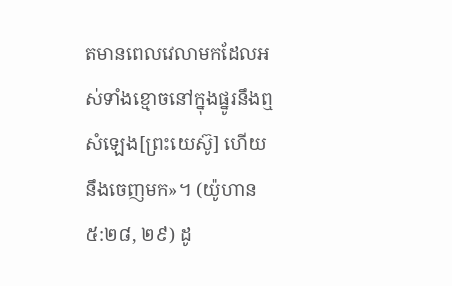តមានពេលវេលាមកដែលអស់ទាំងខ្មោចនៅក្នុងផ្នូរនឹងឮសំឡេង[ព្រះយេស៊ូ] ហើយនឹងចេញមក»។ (យ៉ូហាន ៥:២៨, ២៩) ដូ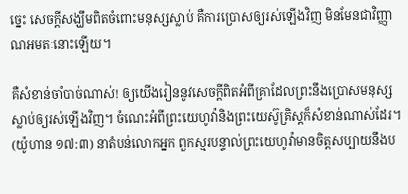ច្នេះ សេចក្ដីសង្ឃឹមពិតចំពោះមនុស្សស្លាប់ គឺការប្រោសឲ្យរស់ឡើងវិញ មិនមែនជាវិញ្ញាណអមតៈនោះឡើយ។

គឺសំខាន់ចាំបាច់ណាស់! ឲ្យយើងរៀននូវសេចក្ដីពិតអំពីគ្រាដែលព្រះនឹងប្រោសមនុស្សស្លាប់ឲ្យរស់ឡើងវិញ។ ចំណេះអំពីព្រះយេហូវ៉ានិងព្រះយេស៊ូគ្រិស្តក៏សំខាន់ណាស់ដែរ។ (យ៉ូហាន ១៧:៣) នាតំបន់លោកអ្នក ពួកស្មរបន្ទាល់ព្រះយេហូវ៉ាមានចិត្តសប្បាយនឹងប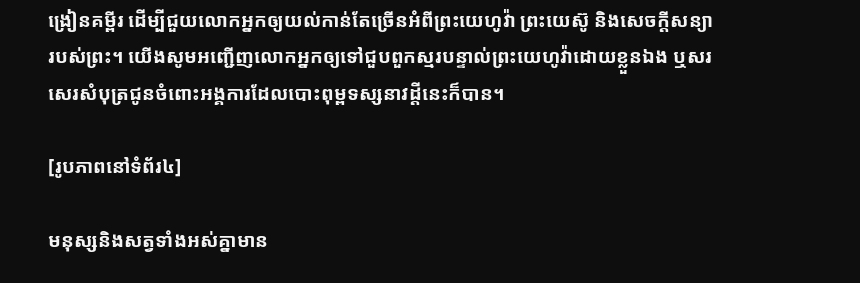ង្រៀនគម្ពីរ ដើម្បីជួយលោកអ្នកឲ្យយល់កាន់តែច្រើនអំពីព្រះយេហូវ៉ា ព្រះយេស៊ូ និងសេចក្ដីសន្យារបស់ព្រះ។ យើងសូមអញ្ជើញលោកអ្នកឲ្យទៅជួបពួកស្មរបន្ទាល់ព្រះយេហូវ៉ាដោយខ្លួនឯង ឬសរសេរសំបុត្រជូនចំពោះអង្គការដែលបោះពុម្ពទស្សនាវដ្ដីនេះក៏បាន។

[រូបភាពនៅទំព័រ៤]

មនុស្សនិងសត្វទាំងអស់គ្នាមាន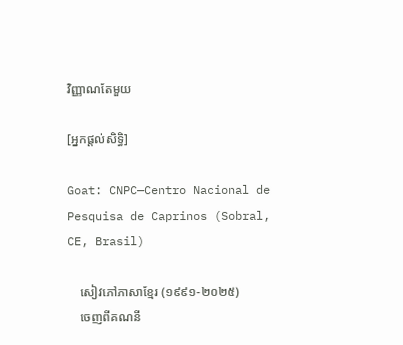វិញ្ញាណតែមួយ

[អ្នកផ្ដល់សិទ្ធិ]

Goat: CNPC—Centro Nacional de Pesquisa de Caprinos (Sobral, CE, Brasil)

    សៀវភៅភាសាខ្មែរ (១៩៩១-២០២៥)
    ចេញពីគណនី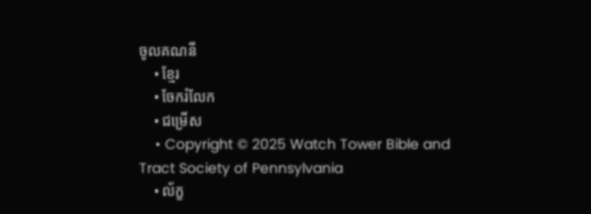ចូលគណនី
    • ខ្មែរ
    • ចែករំលែក
    • ជម្រើស
    • Copyright © 2025 Watch Tower Bible and Tract Society of Pennsylvania
    • ល័ក្ខ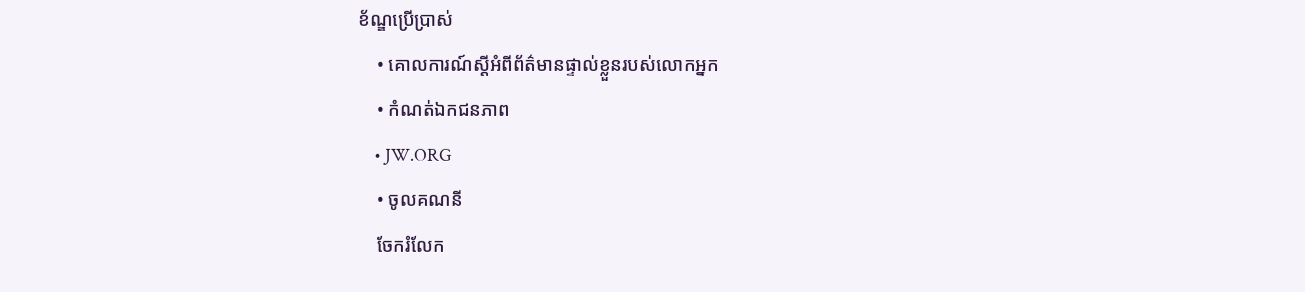ខ័ណ្ឌប្រើប្រាស់
    • គោលការណ៍ស្ដីអំពីព័ត៌មានផ្ទាល់ខ្លួនរបស់លោកអ្នក
    • កំណត់ឯកជនភាព
    • JW.ORG
    • ចូលគណនី
    ចែករំលែក